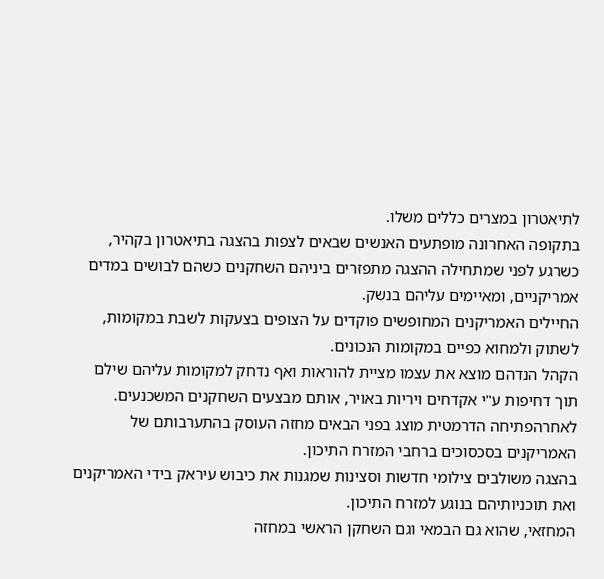לתיאטרון במצרים כללים משלו.
בתקופה האחרונה מופתעים האנשים שבאים לצפות בהצגה בתיאטרון בקהיר, כשרגע לפני שמתחילה ההצגה מתפזרים ביניהם השחקנים כשהם לבושים במדים אמריקניים, ומאיימים עליהם בנשק.
החיילים האמריקנים המחופשים פוקדים על הצופים בצעקות לשבת במקומות, לשתוק ולמחוא כפיים במקומות הנכונים.
הקהל הנדהם מוצא את עצמו מציית להוראות ואף נדחק למקומות עליהם שילם תוך דחיפות ע"י אקדחים ויריות באויר, אותם מבצעים השחקנים המשכנעים.
לאחרהפתיחה הדרמטית מוצג בפני הבאים מחזה העוסק בהתערבותם של האמריקנים בסכסוכים ברחבי המזרח התיכון.
בהצגה משולבים צילומי חדשות וסצינות שמגנות את כיבוש עיראק בידי האמריקנים ואת תוכניותיהם בנוגע למזרח התיכון.
המחזאי, שהוא גם הבמאי וגם השחקן הראשי במחזה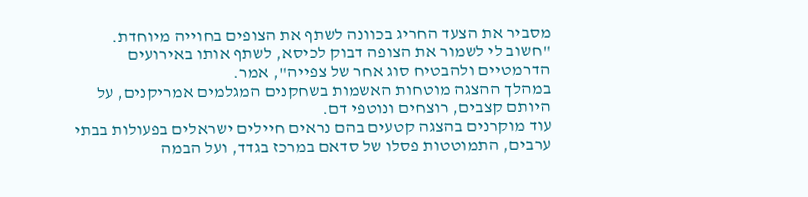מסביר את הצעד החריג בכוונה לשתף את הצופים בחוייה מיוחדת.
"חשוב לי לשמור את הצופה דבוק לכיסא, לשתף אותו באירועים הדרמטיים ולהבטיח סוג אחר של צפייה", אמר.
במהלך ההצגה מוטחות האשמות בשחקנים המגלמים אמריקנים, על היותם קצבים, רוצחים ונוטפי דם.
עוד מוקרנים בהצגה קטעים בהם נראים חיילים ישראלים בפעולות בבתי ערבים, התמוטטות פסלו של סדאם במרכז בגדד, ועל הבמה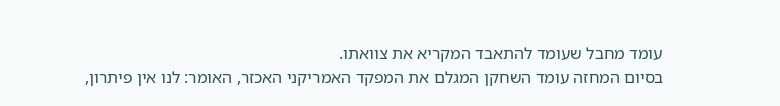עומד מחבל שעומד להתאבד המקריא את צוואתו.
בסיום המחזה עומד השחקן המגלם את המפקד האמריקני האכזר, האומר: לנו אין פיתרון,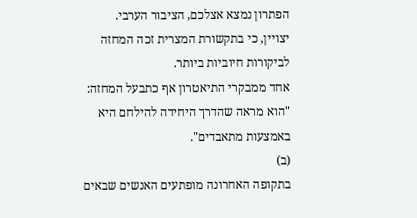הפתרון נמצא אצלכם, הציבור הערבי.
יצויין, כי בתקשורת המצרית זכה המחזה לביקורות חיוביות ביותר.
אחד ממבקרי התיאטרון אף כתבעל המחזה: "הוא מראה שהדרך היחידה להילחם היא באמצעות מתאבדים".
(ב)
בתקופה האחרונה מופתעים האנשים שבאים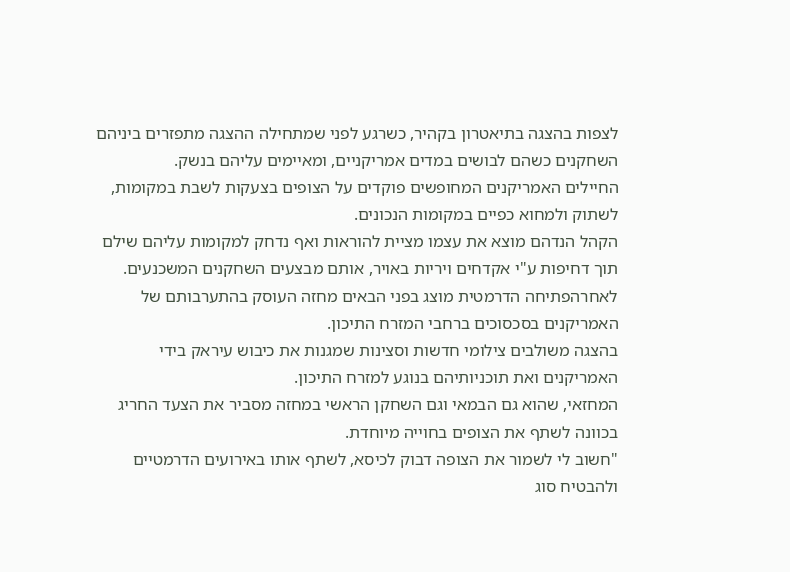לצפות בהצגה בתיאטרון בקהיר, כשרגע לפני שמתחילה ההצגה מתפזרים ביניהם השחקנים כשהם לבושים במדים אמריקניים, ומאיימים עליהם בנשק.
החיילים האמריקנים המחופשים פוקדים על הצופים בצעקות לשבת במקומות, לשתוק ולמחוא כפיים במקומות הנכונים.
הקהל הנדהם מוצא את עצמו מציית להוראות ואף נדחק למקומות עליהם שילם תוך דחיפות ע"י אקדחים ויריות באויר, אותם מבצעים השחקנים המשכנעים.
לאחרהפתיחה הדרמטית מוצג בפני הבאים מחזה העוסק בהתערבותם של האמריקנים בסכסוכים ברחבי המזרח התיכון.
בהצגה משולבים צילומי חדשות וסצינות שמגנות את כיבוש עיראק בידי האמריקנים ואת תוכניותיהם בנוגע למזרח התיכון.
המחזאי, שהוא גם הבמאי וגם השחקן הראשי במחזה מסביר את הצעד החריג בכוונה לשתף את הצופים בחוייה מיוחדת.
"חשוב לי לשמור את הצופה דבוק לכיסא, לשתף אותו באירועים הדרמטיים ולהבטיח סוג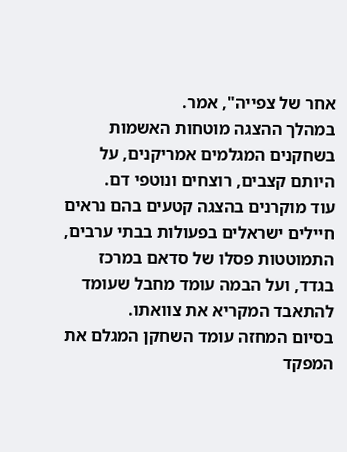אחר של צפייה", אמר.
במהלך ההצגה מוטחות האשמות בשחקנים המגלמים אמריקנים, על היותם קצבים, רוצחים ונוטפי דם.
עוד מוקרנים בהצגה קטעים בהם נראים חיילים ישראלים בפעולות בבתי ערבים, התמוטטות פסלו של סדאם במרכז בגדד, ועל הבמה עומד מחבל שעומד להתאבד המקריא את צוואתו.
בסיום המחזה עומד השחקן המגלם את המפקד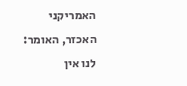האמריקני האכזר, האומר: לנו אין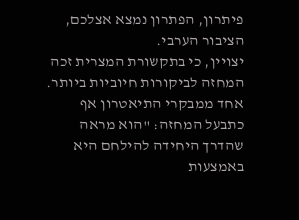פיתרון, הפתרון נמצא אצלכם, הציבור הערבי.
יצויין, כי בתקשורת המצרית זכה המחזה לביקורות חיוביות ביותר.
אחד ממבקרי התיאטרון אף כתבעל המחזה: "הוא מראה שהדרך היחידה להילחם היא באמצעות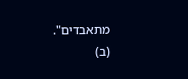מתאבדים".
(ב)